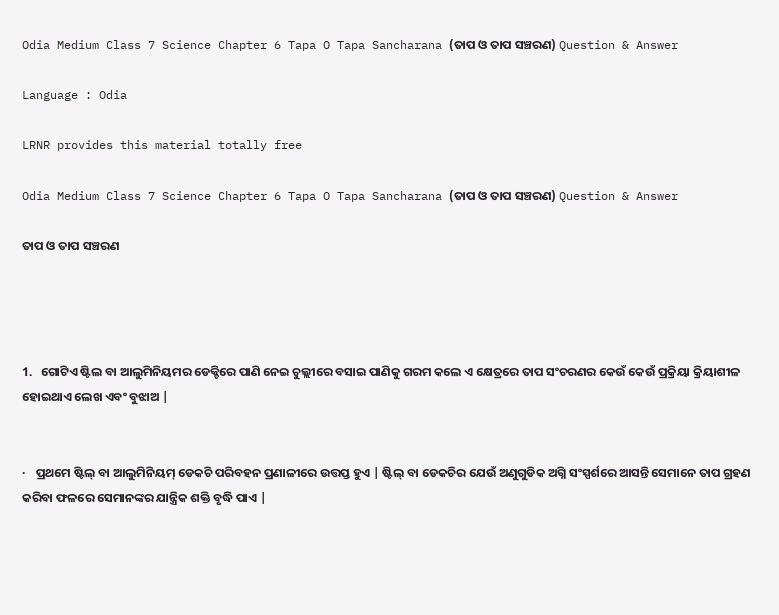Odia Medium Class 7 Science Chapter 6 Tapa O Tapa Sancharana (ତାପ ଓ ତାପ ସଞ୍ଚରଣ) Question & Answer

Language : Odia

LRNR provides this material totally free

Odia Medium Class 7 Science Chapter 6 Tapa O Tapa Sancharana (ତାପ ଓ ତାପ ସଞ୍ଚରଣ) Question & Answer

ତାପ ଓ ତାପ ସଞ୍ଚରଣ




1.   ଗୋଟିଏ ଷ୍ଟିଲ ବା ଆଲୁମିନିୟମର ଡେକ୍ଚିରେ ପାଣି ନେଇ ଚୁଲ୍ଲୀରେ ବସାଇ ପାଣିକୁ ଗରମ କଲେ ଏ କ୍ଷେତ୍ରରେ ତାପ ସଂଚରଣର କେଉଁ କେଉଁ ପ୍ରକ୍ରିୟା କ୍ରିୟାଶୀଳ ହୋଇଥାଏ ଲେଖ ଏବଂ ବୁଝାଅ |


·    ପ୍ରଥମେ ଷ୍ଟିଲ୍ ବା ଆଲୁମିନିୟମ୍ ଡେକଚି ପରିବହନ ପ୍ରଣାଳୀରେ ଉତ୍ତପ୍ତ ହୁଏ | ଷ୍ଟିଲ୍ ବା ଡେକଚିର ଯେଉଁ ଅଣୁଗୁଡିକ ଅଗ୍ନି ସଂସ୍ପର୍ଶରେ ଆସନ୍ତି ସେମାନେ ତାପ ଗ୍ରହଣ କରିବା ଫଳରେ ସେମାନଙ୍କର ଯାନ୍ତ୍ରିକ ଶକ୍ତି ବୃଦ୍ଧି ପାଏ |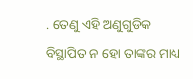. ତେଣୁ ଏହି ଅଣୁଗୁଡିକ ବିସ୍ଥାପିତ ନ ହୋ ତାଙ୍କର ମାଧ୍ୟ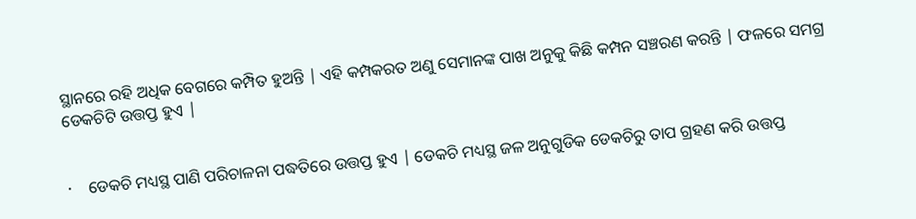ସ୍ଥାନରେ ରହି ଅଧିକ ବେଗରେ କମ୍ପିତ ହୁଅନ୍ତି | ଏହି କମ୍ପକରତ ଅଣୁ ସେମାନଙ୍କ ପାଖ ଅନୁକୁ କିଛି କମ୍ପନ ସଞ୍ଚରଣ କରନ୍ତି | ଫଳରେ ସମଗ୍ର ଡେକଚିଟି ଉତ୍ତପ୍ତ ହୁଏ |


·    ଡେକଚି ମଧ୍ୟସ୍ଥ ପାଣି ପରିଚାଳନା ପଦ୍ଧତିରେ ଉତ୍ତପ୍ତ ହୁଏ | ଡେକଚି ମଧ୍ୟସ୍ଥ ଜଳ ଅନୁଗୁଡିକ ଡେକଚିରୁ ତାପ ଗ୍ରହଣ କରି ଉତ୍ତପ୍ତ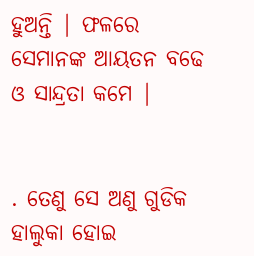ହୁଅନ୍ତି | ଫଳରେ ସେମାନଙ୍କ ଆୟତନ ବଢେ ଓ ସାନ୍ଦ୍ରତା କମେ |


. ତେଣୁ ସେ ଅଣୁ ଗୁଡିକ ହାଲୁକା ହୋଇ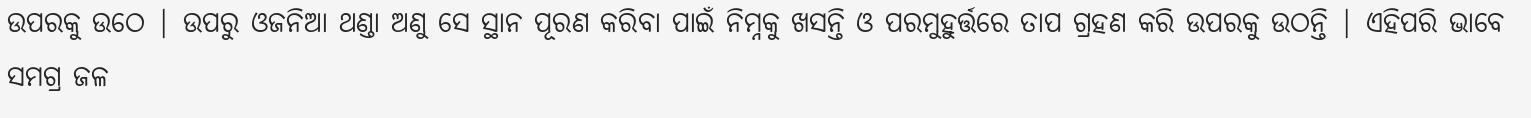ଉପରକୁ ଉଠେ | ଉପରୁ ଓଜନିଆ ଥଣ୍ଡା ଅଣୁ ସେ ସ୍ଥାନ ପୂରଣ କରିବା ପାଇଁ ନିମ୍ନକୁ ଖସନ୍ତି ଓ ପରମୁହୁର୍ତ୍ତରେ ତାପ ଗ୍ରହଣ କରି ଉପରକୁ ଉଠନ୍ତି | ଏହିପରି ଭାବେ ସମଗ୍ର ଜଳ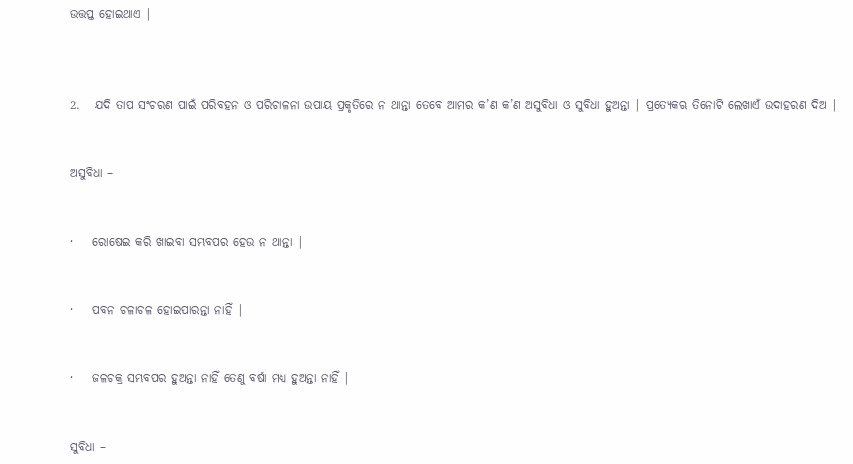ଉତ୍ତପ୍ତ ହୋଇଥାଏ |



2.   ଯଦି ତାପ ସଂଚରଣ ପାଇଁ ପରିବହନ ଓ ପରିଚାଳନା ଉପାୟ ପ୍ରକୃତିରେ ନ ଥାନ୍ତା ତେବେ ଆମର କ’ଣ କ’ଣ ଅସୁବିଧା ଓ ସୁବିଧା ହୁଅନ୍ତା | ପ୍ରତ୍ୟେକଋ ତିନୋଟି ଲେଖାଏଁ ଉଦାହରଣ ଦିଅ |


ଅସୁବିଧା –


·    ରୋଷେଇ କରି ଖାଇବା ସମ୍ଭବପର ହେଉ ନ ଥାନ୍ତା |


·    ପବନ ଚଳାଚଳ ହୋଇପାରନ୍ତା ନାହିଁ |


·    ଜଳଚକ୍ର ସମ୍ଭବପର ହୁଅନ୍ତା ନାହିଁ ତେଣୁ ବର୍ଷା ମଧ୍ୟ ହୁଅନ୍ତା ନାହିଁ |


ସୁବିଧା –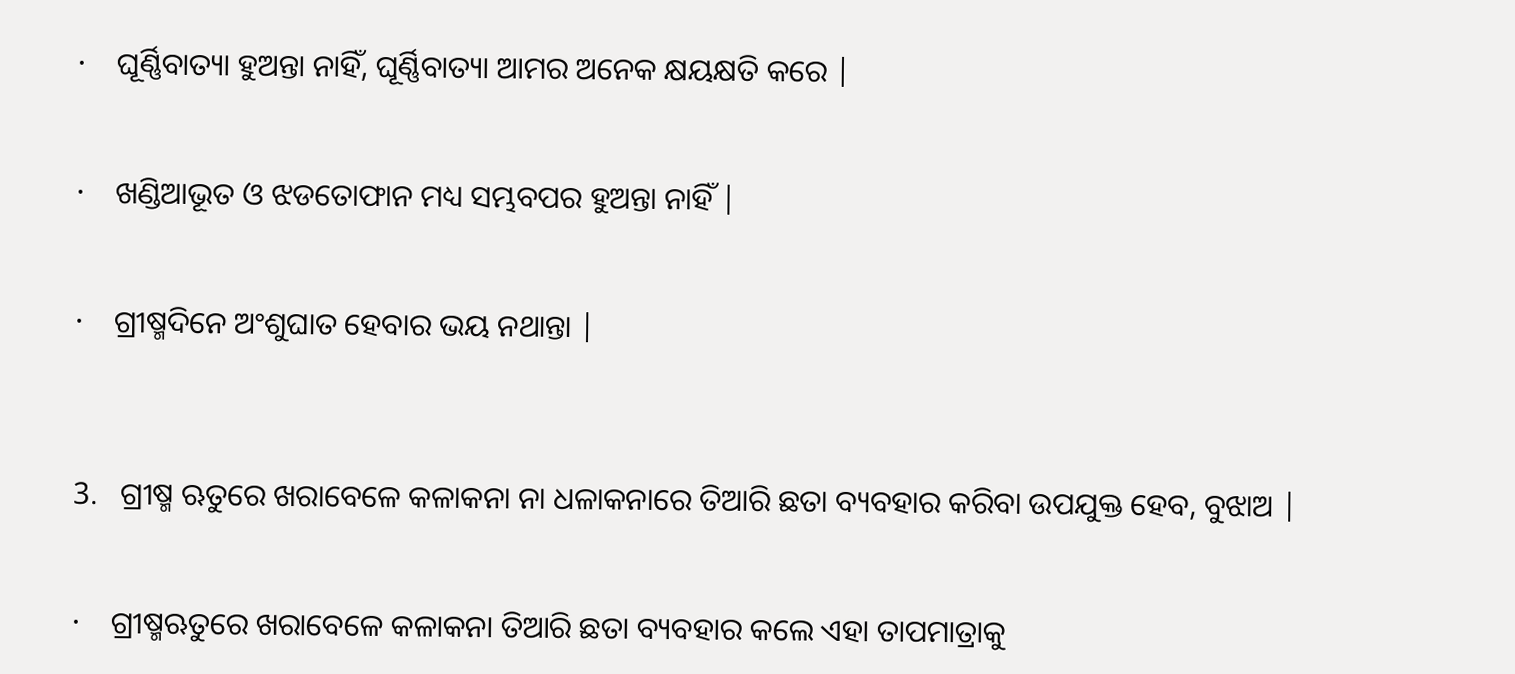·    ଘୂର୍ଣ୍ଣିବାତ୍ୟା ହୁଅନ୍ତା ନାହିଁ, ଘୂର୍ଣ୍ଣିବାତ୍ୟା ଆମର ଅନେକ କ୍ଷୟକ୍ଷତି କରେ |


·    ଖଣ୍ଡିଆଭୂତ ଓ ଝଡତୋଫାନ ମଧ୍ୟ ସମ୍ଭବପର ହୁଅନ୍ତା ନାହିଁ |


·    ଗ୍ରୀଷ୍ମଦିନେ ଅଂଶୁଘାତ ହେବାର ଭୟ ନଥାନ୍ତା |



3.   ଗ୍ରୀଷ୍ମ ଋତୁରେ ଖରାବେଳେ କଳାକନା ନା ଧଳାକନାରେ ତିଆରି ଛତା ବ୍ୟବହାର କରିବା ଉପଯୁକ୍ତ ହେବ, ବୁଝାଅ |


·    ଗ୍ରୀଷ୍ମଋତୁରେ ଖରାବେଳେ କଳାକନା ତିଆରି ଛତା ବ୍ୟବହାର କଲେ ଏହା ତାପମାତ୍ରାକୁ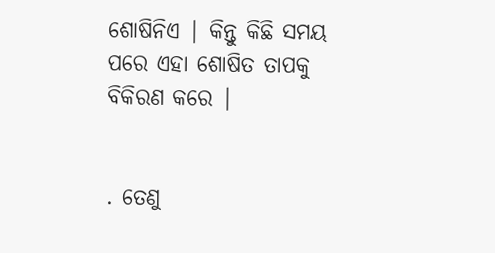ଶୋଷିନିଏ | କିନ୍ତୁ କିଛି ସମୟ ପରେ ଏହା ଶୋଷିତ ତାପକୁ ବିକିରଣ କରେ |


. ତେଣୁ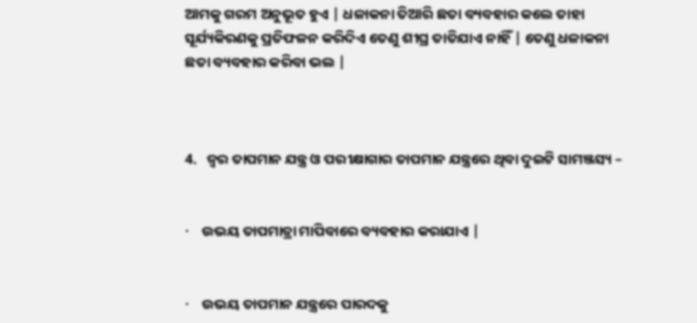ଆମକୁ ଗରମ ଅନୁଭୂତ ହୁଏ | ଧଳାକନା ତିଆରି ଛତା ବ୍ୟବହାର କଲେ ତାହା ସୂର୍ଯ୍ୟକିରଣକୁ ପ୍ରତିଫଳନ କରିଦିଏ ତେଣୁ ଶୀଘ୍ର ତାତିଯାଏ ନାହିଁ | ତେଣୁ ଧଳାକନା ଛତା ବ୍ୟବହାର କରିବା ଭଲ |



4.   ଜ୍ଵର ତାପମାନ ଯନ୍ତ୍ର ଓ ପରୀକ୍ଷାଗାର ତାପମାନ ଯନ୍ତ୍ରରେ ଥିବା ଦୁଇଟି ସାମଞ୍ଜସ୍ୟ –


·    ଉଭୟ ତାପମାତ୍ରା ମାପିବାରେ ବ୍ୟବହାର କରାଯାଏ |


·    ଉଭୟ ତାପମାନ ଯନ୍ତ୍ରରେ ପାରଦକୁ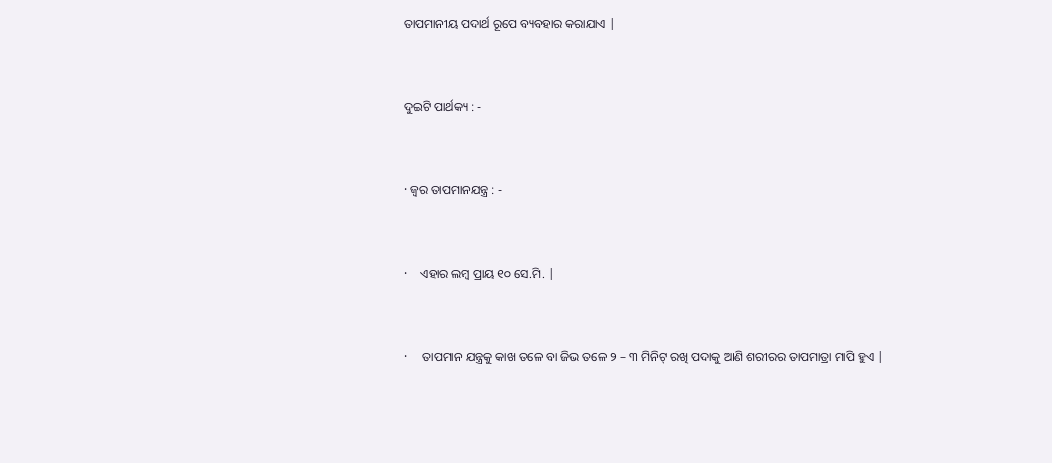ତାପମାନୀୟ ପଦାର୍ଥ ରୂପେ ବ୍ୟବହାର କରାଯାଏ |


ଦୁଇଟି ପାର୍ଥକ୍ୟ : -


· ଜ୍ଵର ତାପମାନଯନ୍ତ୍ର : -


·    ଏହାର ଲମ୍ବ ପ୍ରାୟ ୧୦ ସେ.ମି. |


·     ତାପମାନ ଯନ୍ତ୍ରକୁ କାଖ ତଳେ ବା ଜିଭ ତଳେ ୨ – ୩ ମିନିଟ୍ ରଖି ପଦାକୁ ଆଣି ଶରୀରର ତାପମାତ୍ରା ମାପି ହୁଏ |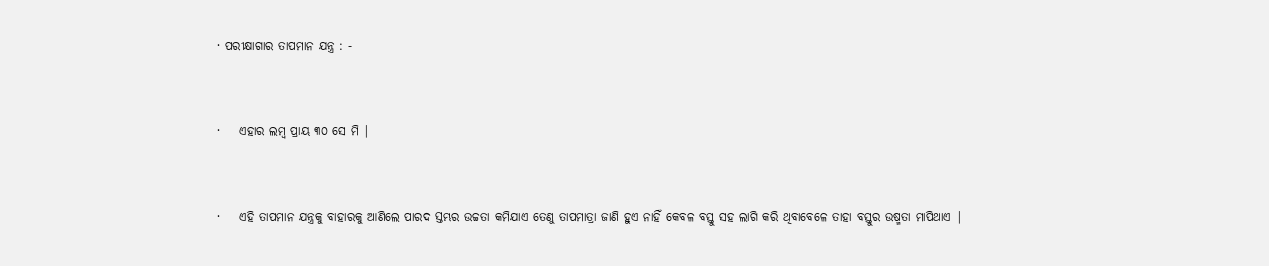· ପରୀକ୍ଷାଗାର ତାପମାନ ଯନ୍ତ୍ର : -


·    ଏହାର ଲମ୍ବ ପ୍ରାୟ ୩୦ ସେ ମି |


·    ଏହି ତାପମାନ ଯନ୍ତ୍ରକୁ ବାହାରକୁ ଆଣିଲେ ପାରଦ ସ୍ତମ୍ଭର ଉଚ୍ଚତା କମିଯାଏ ତେଣୁ ତାପମାତ୍ରା ଜାଣି ହୁଏ ନାହିଁ କେବଳ ବସ୍ତୁ ସହ ଲାଗି କରି ଥିବାବେଳେ ତାହା ବସ୍ତୁର ଉଷ୍ମତା ମାପିଥାଏ |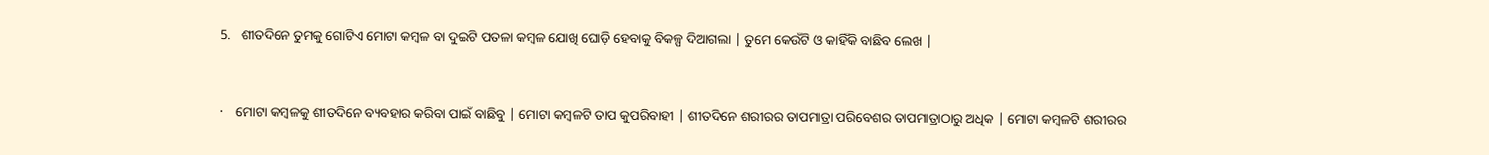5.   ଶୀତଦିନେ ତୁମକୁ ଗୋଟିଏ ମୋଟା କମ୍ବଳ ବା ଦୁଇଟି ପତଳା କମ୍ବଳ ଯୋଖି ଘୋଡ଼ି ହେବାକୁ ବିକଳ୍ପ ଦିଆଗଲା | ତୁମେ କେଉଁଟି ଓ କାହିଁକି ବାଛିବ ଲେଖ |



·    ମୋଟା କମ୍ବଳକୁ ଶୀତଦିନେ ବ୍ୟବହାର କରିବା ପାଇଁ ବାଛିବୁ | ମୋଟା କମ୍ବଳଟି ତାପ କୁପରିବାହୀ | ଶୀତଦିନେ ଶରୀରର ତାପମାତ୍ରା ପରିବେଶର ତାପମାତ୍ରାଠାରୁ ଅଧିକ | ମୋଟା କମ୍ବଳଟି ଶରୀରର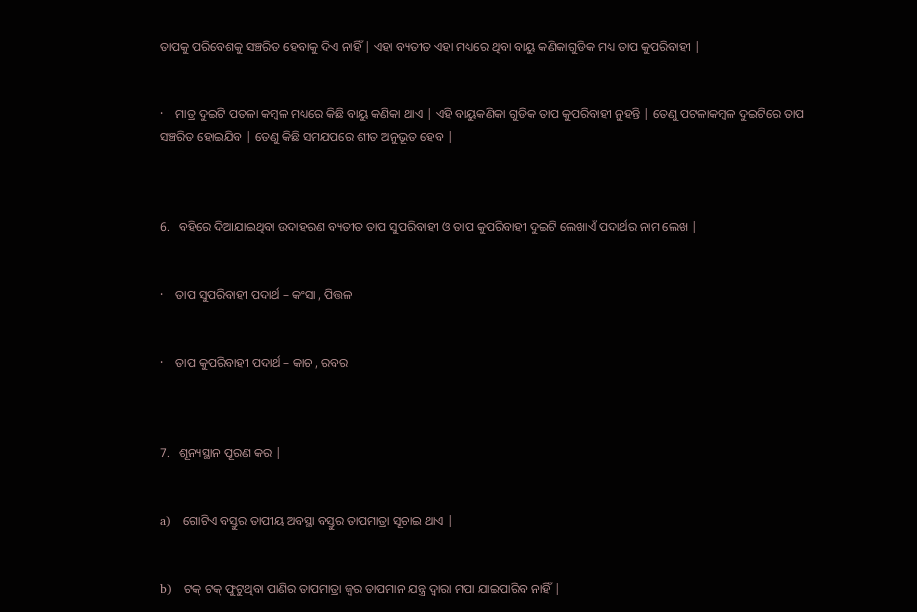ତାପକୁ ପରିବେଶକୁ ସଞ୍ଚରିତ ହେବାକୁ ଦିଏ ନାହିଁ | ଏହା ବ୍ୟତୀତ ଏହା ମଧ୍ୟରେ ଥିବା ବାୟୁ କଣିକାଗୁଡିକ ମଧ୍ୟ ତାପ କୁପରିବାହୀ |


·    ମାତ୍ର ଦୁଇଟି ପତଳା କମ୍ବଳ ମଧ୍ୟରେ କିଛି ବାୟୁ କଣିକା ଥାଏ | ଏହି ବାୟୁକଣିକା ଗୁଡିକ ତାପ କୁପରିବାହୀ ନୁହନ୍ତି | ତେଣୁ ପଟଳାକମ୍ବଳ ଦୁଇଟିରେ ତାପ ସଞ୍ଚରିତ ହୋଇଯିବ | ତେଣୁ କିଛି ସମଯପରେ ଶୀତ ଅନୁଭୂତ ହେବ |



6.   ବହିରେ ଦିଆଯାଇଥିବା ଉଦାହରଣ ବ୍ୟତୀତ ତାପ ସୁପରିବାହୀ ଓ ତାପ କୁପରିବାହୀ ଦୁଇଟି ଲେଖାଏଁ ପଦାର୍ଥର ନାମ ଲେଖ |


·    ତାପ ସୁପରିବାହୀ ପଦାର୍ଥ – କଂସା , ପିତ୍ତଳ


·    ତାପ କୁପରିବାହୀ ପଦାର୍ଥ – କାଚ , ରବର



7.   ଶୂନ୍ୟସ୍ଥାନ ପୂରଣ କର |


a)   ଗୋଟିଏ ବସ୍ତୁର ତାପୀୟ ଅବସ୍ଥା ବସ୍ତୁର ତାପମାତ୍ରା ସୂଚାଇ ଥାଏ |


b)   ଟକ୍ ଟକ୍ ଫୁଟୁଥିବା ପାଣିର ତାପମାତ୍ରା ଜ୍ଵର ତାପମାନ ଯନ୍ତ୍ର ଦ୍ଵାରା ମପା ଯାଇପାରିବ ନାହିଁ |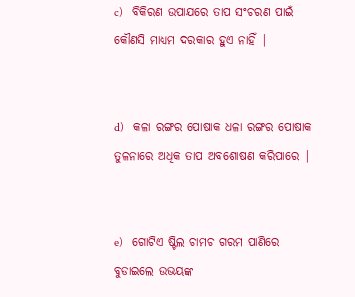c)   ବିକିରଣ ଉପାଯରେ ତାପ ସଂଚରଣ ପାଇଁ କୌଣସି ମାଧ୍ୟମ ଦରକାର ହୁଏ ନାହିଁ |


d)   କଳା ରଙ୍ଗର ପୋଷାକ ଧଳା ରଙ୍ଗର ପୋଷାକ ତୁଳନାରେ ଅଧିକ ତାପ ଅବଶୋଷଣ କରିପାରେ |


e)   ଗୋଟିଏ ଷ୍ଟିଲ ଚାମଚ ଗରମ ପାଣିରେ ବୁଡାଇଲେ ଉଭୟଙ୍କ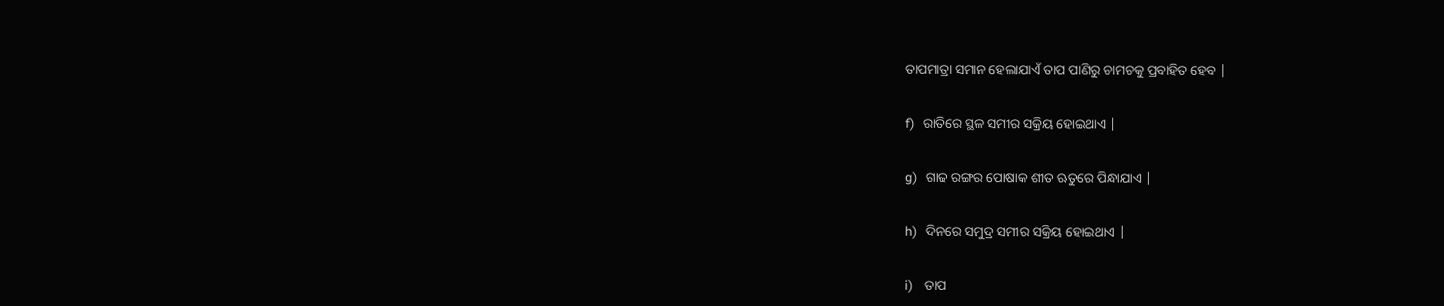ତାପମାତ୍ରା ସମାନ ହେଲାଯାଏଁ ତାପ ପାଣିରୁ ଚାମଚକୁ ପ୍ରବାହିତ ହେବ |


f)   ରାତିରେ ସ୍ଥଳ ସମୀର ସକ୍ରିୟ ହୋଇଥାଏ |


g)   ଗାଢ ରଙ୍ଗର ପୋଷାକ ଶୀତ ଋତୁରେ ପିନ୍ଧାଯାଏ |


h)   ଦିନରେ ସମୁଦ୍ର ସମୀର ସକ୍ରିୟ ହୋଇଥାଏ |


i)    ତାପ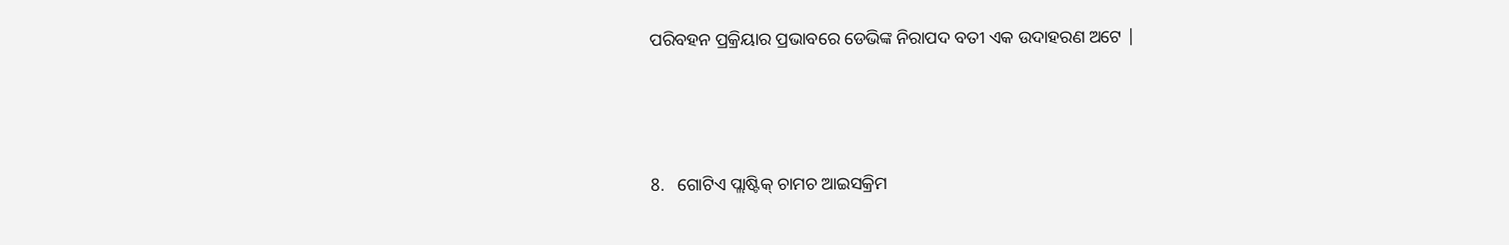ପରିବହନ ପ୍ରକ୍ରିୟାର ପ୍ରଭାବରେ ଡେଭିଙ୍କ ନିରାପଦ ବତୀ ଏକ ଉଦାହରଣ ଅଟେ |



8.   ଗୋଟିଏ ପ୍ଲାଷ୍ଟିକ୍ ଚାମଚ ଆଇସକ୍ରିମ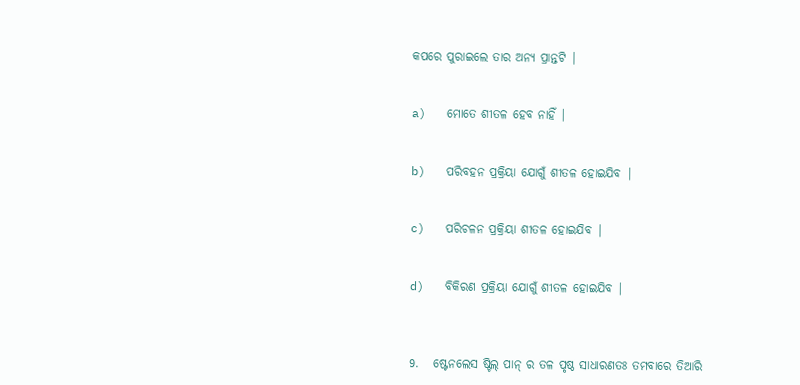କପରେ ପୁରାଇଲେ ତାର ଅନ୍ୟ ପ୍ରାନ୍ତଟି |


a)   ମୋତେ ଶୀତଳ ହେବ ନାହିଁ |


b)   ପରିବହନ ପ୍ରକ୍ରିୟା ଯୋଗୁଁ ଶୀତଳ ହୋଇଯିବ |


c)   ପରିଚଳନ ପ୍ରକ୍ରିୟା ଶୀତଳ ହୋଇଯିବ |


d)   ବିକିରଣ ପ୍ରକ୍ରିୟା ଯୋଗୁଁ ଶୀତଳ ହୋଇଯିବ |



9.   ଷ୍ଟେନଲେସ ଷ୍ଟିଲ୍ ପାନ୍ ର ତଳ ପୃଷ୍ଠ ସାଧାରଣତଃ ତମବାରେ ତିଆରି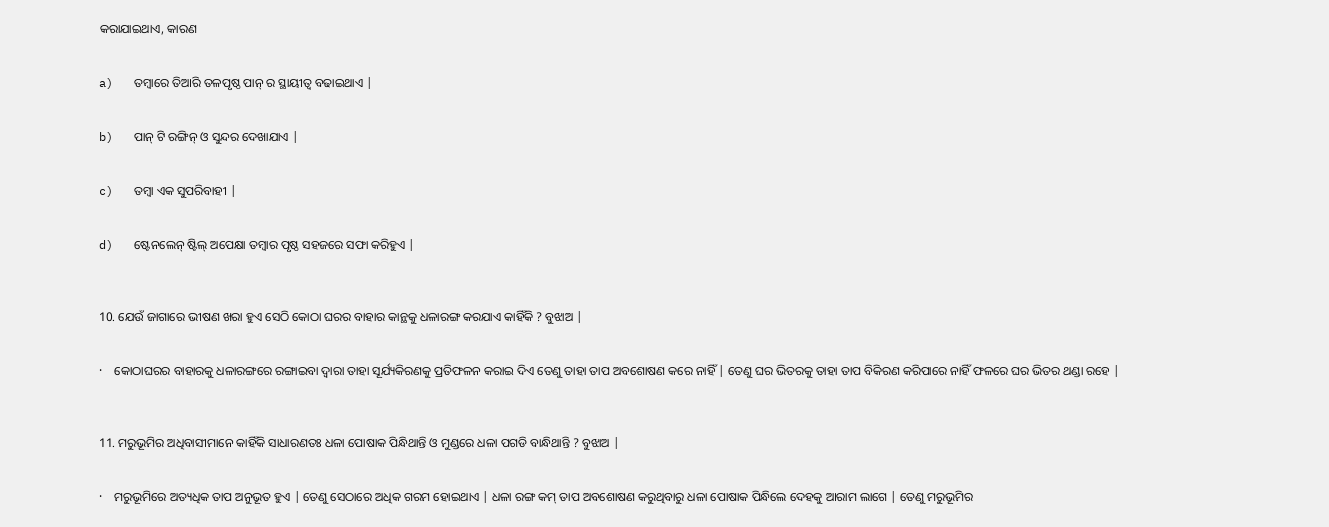କରାଯାଇଥାଏ, କାରଣ


a)   ତମ୍ବାରେ ତିଆରି ତଳପୃଷ୍ଠ ପାନ୍ ର ସ୍ଥାୟୀତ୍ଵ ବଢାଇଥାଏ |


b)   ପାନ୍ ଟି ରଙ୍ଗିନ୍ ଓ ସୁନ୍ଦର ଦେଖାଯାଏ |


c)   ତମ୍ବା ଏକ ସୁପରିବାହୀ |


d)   ଷ୍ଟେନଲେନ୍ ଷ୍ଟିଲ୍ ଅପେକ୍ଷା ତମ୍ବାର ପୃଷ୍ଠ ସହଜରେ ସଫା କରିହୁଏ |



10. ଯେଉଁ ଜାଗାରେ ଭୀଷଣ ଖରା ହୁଏ ସେଠି କୋଠା ଘରର ବାହାର କାନ୍ଥକୁ ଧଳାରଙ୍ଗ କରଯାଏ କାହିଁକି ? ବୁଝାଅ |


·    କୋଠାଘରର ବାହାରକୁ ଧଳାରଙ୍ଗରେ ରଙ୍ଗାଇବା ଦ୍ଵାରା ତାହା ସୂର୍ଯ୍ୟକିରଣକୁ ପ୍ରତିଫଳନ କରାଇ ଦିଏ ତେଣୁ ତାହା ତାପ ଅବଶୋଷଣ କରେ ନାହିଁ | ତେଣୁ ଘର ଭିତରକୁ ତାହା ତାପ ବିକିରଣ କରିପାରେ ନାହିଁ ଫଳରେ ଘର ଭିତର ଥଣ୍ଡା ରହେ |



11. ମରୁଭୂମିର ଅଧିବାସୀମାନେ କାହିଁକି ସାଧାରଣତଃ ଧଳା ପୋଷାକ ପିନ୍ଧିଥାନ୍ତି ଓ ମୁଣ୍ଡରେ ଧଳା ପଗଡି ବାନ୍ଧିଥାନ୍ତି ? ବୁଝାଅ |


·    ମରୁଭୂମିରେ ଅତ୍ୟଧିକ ତାପ ଅନୁଭୂତ ହୁଏ | ତେଣୁ ସେଠାରେ ଅଧିକ ଗରମ ହୋଇଥାଏ | ଧଳା ରଙ୍ଗ କମ୍ ତାପ ଅବଶୋଷଣ କରୁଥିବାରୁ ଧଳା ପୋଷାକ ପିନ୍ଧିଲେ ଦେହକୁ ଆରାମ ଲାଗେ | ତେଣୁ ମରୁଭୂମିର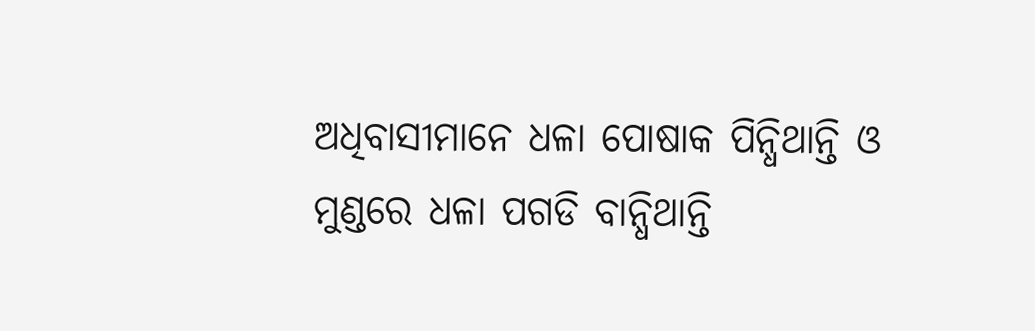ଅଧିବାସୀମାନେ ଧଳା ପୋଷାକ ପିନ୍ଧିଥାନ୍ତି ଓ ମୁଣ୍ଡରେ ଧଳା ପଗଡି ବାନ୍ଧିଥାନ୍ତି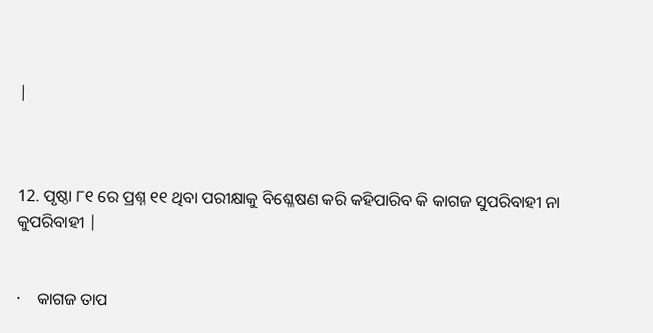|



12. ପୃଷ୍ଠା ୮୧ ରେ ପ୍ରଶ୍ନ ୧୧ ଥିବା ପରୀକ୍ଷାକୁ ବିଶ୍ଳେଷଣ କରି କହିପାରିବ କି କାଗଜ ସୁପରିବାହୀ ନା କୁପରିବାହୀ |


·    କାଗଜ ତାପ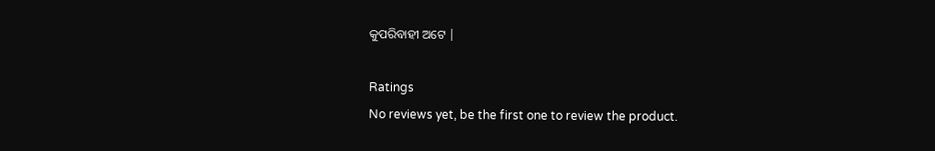କୁପରିବାହୀ ଅଟେ |

Ratings
No reviews yet, be the first one to review the product.